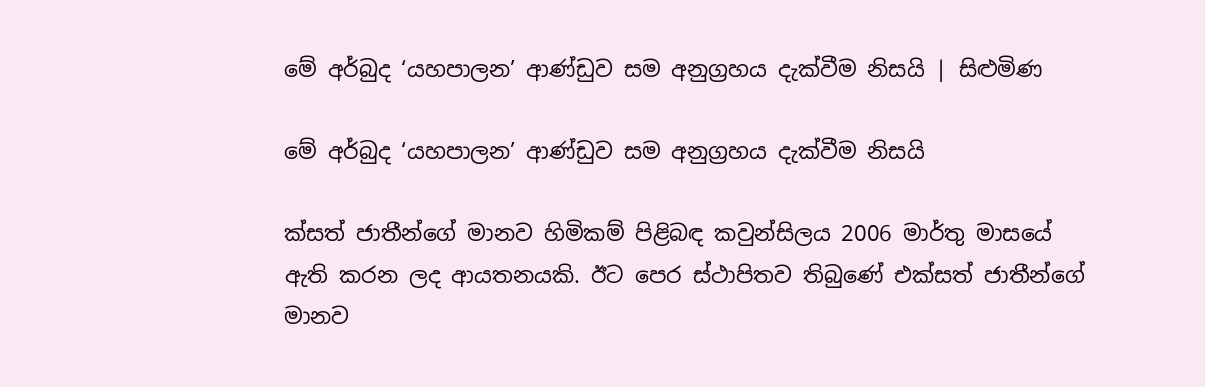මේ අර්බුද ‘යහපාලන’ ආණ්ඩුව සම අනුග්‍රහය දැක්වීම නිසයි | සිළුමිණ

මේ අර්බුද ‘යහපාලන’ ආණ්ඩුව සම අනුග්‍රහය දැක්වීම නිසයි

ක්සත් ජාතීන්ගේ මානව හිමිකම් පිළිබඳ කවුන්සිලය 2006 මාර්තු මාසයේ ඇති කරන ලද ආයතනයකි. ඊට පෙර ස්ථාපිතව තිබුණේ එක්සත් ජාතීන්ගේ මානව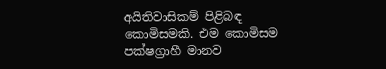අයිතිවාසිකම් පිළිබඳ කොමිසමකි. එම කොමිසම පක්ෂග්‍රාහී මානව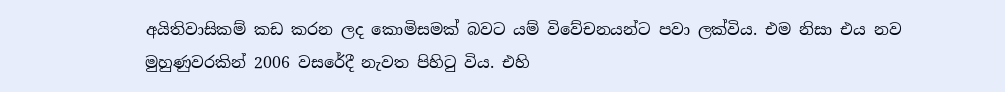අයිතිවාසිකම් කඩ කරන ලද කොමිසමක් බවට යම් විවේචනයන්ට පවා ලක්විය. එම නිසා එය නව මුහුණුවරකින් 2006 වසරේදී නැවත පිහිටු විය. එහි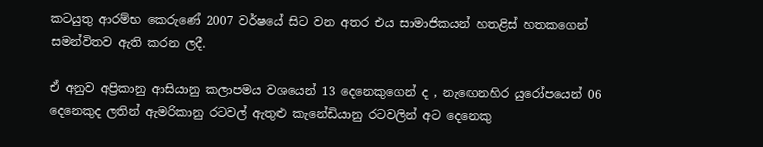කටයුතු ආරම්භ කෙරුණේ 2007 වර්ෂයේ සිට වන අතර එය සාමාජිකයන් හතළිස් හතකගෙන් සමන්විතව ඇති කරන ලදී.

ඒ අනුව අප්‍රිකානු ආසියානු කලාපමය වශයෙන් 13 දෙනෙකුගෙන් ද , නැඟෙනහිර යුරෝපයෙන් 06 දෙනෙකුද ලතින් ඇමරිකානු රටවල් ඇතුළු කැනේඩියානු රටවලින් අට දෙනෙකු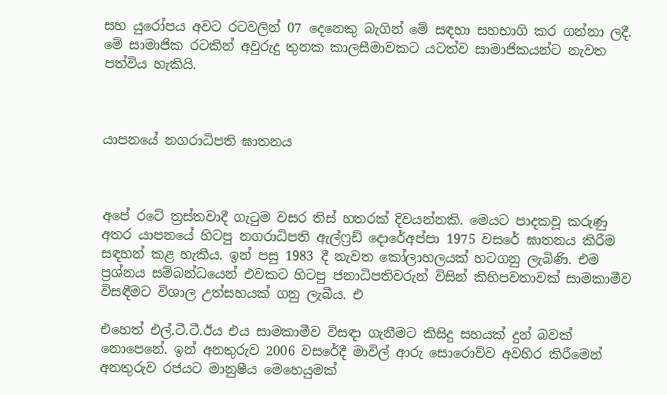සහ යුරෝපය අවට රටවලින් 07 දෙනෙකු බැගින් මේ සඳහා සහභාගි කර ගන්නා ලදී. මේ සාමාජික රටකින් අවුරුදු තුනක කාලසීමාවකට යටත්ව සාමාජිකයන්ට නැවත පත්විය හැකියි.



යාපනයේ නගරාධිපති ඝාතනය



අපේ රටේ ත්‍රස්තවාදී ගැටුම වසර තිස් හතරක් දිවයන්නකි. මෙයට පාදකවූ කරුණු අතර යාපනයේ හිටපු නගරාධිපති ඇල්ෆ්‍රඩ් දොරේඅප්පා 1975 වසරේ ඝාතනය කිරීම සඳහන් කළ හැකිය. ඉන් පසු 1983 දී නැවත කෝලාහලයක් හටගනු ලැබිණි. එම ප්‍රශ්නය සම්බන්ධයෙන් එවකට හිටපු ජනාධිපතිවරුන් විසින් කිහිපවතාවක් සාමකාමීව විසඳීමට විශාල උත්සහයක් ගනු ලැබීය. එ

එහෙත් එල්.ටී.ටී.ඊය එය සාමකාමීව විසඳා ගැනීමට කිසිදු සහයක් දුන් බවක් නොපෙනේ. ඉන් අනතුරුව 2006 වසරේදී මාවිල් ආරු සොරොව්ව අවහිර කිරීමෙන් අනතුරුව රජයට මානුෂීය මෙහෙයුමක්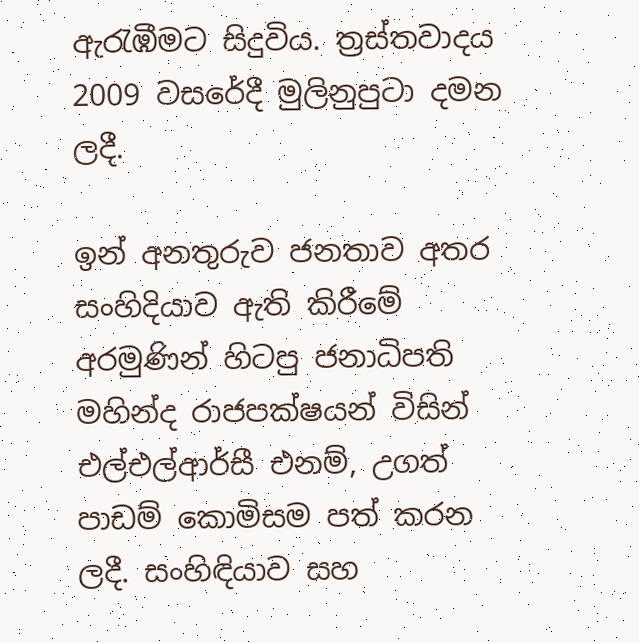ඇරැඹීමට සිදුවිය. ත්‍රස්තවාදය 2009 වසරේදී මුලිනුපුටා දමන ලදී.

ඉන් අනතුරුව ජනතාව අතර සංහිදියාව ඇති කිරීමේ අරමුණින් හිටපු ජනාධිපති මහින්ද රාජපක්ෂයන් විසින් එල්එල්ආර්සී එනම්, උගත් පාඩම් කොමිසම පත් කරන ලදී. සංහිඳියාව සහ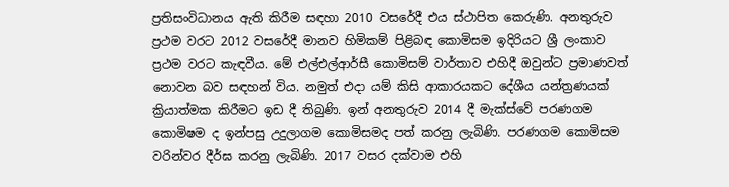ප්‍රතිසංවිධානය ඇති කිරීම සඳහා 2010 වසරේදී එය ස්ථාපිත කෙරුණි. අනතුරුව ප්‍රථම වරට 2012 වසරේදී මානව හිමිකම් පිළිබඳ කොමිසම ඉදිරියට ශ්‍රී ලංකාව ප්‍රථම වරට කැඳවීය. මේ එල්එල්ආර්සී කොමිසම් වාර්තාව එහිදී ඔවුන්ට ප්‍රමාණවත් නොවන බව සඳහන් විය. නමුත් එදා යම් කිසි ආකාරයකට දේශීය යන්ත්‍රණයක් ක්‍රියාත්මක කිරීමට ඉඩ දී තිබුණි. ඉන් අනතුරුව 2014 දී මැක්ස්වේ පරණගම කොමිෂම ද ඉන්පසු උදුලාගම කොමිසමද පත් කරනු ලැබිණි. පරණගම කොමිසම වරින්වර දීර්ඝ කරනු ලැබිණි. 2017 වසර දක්වාම එහි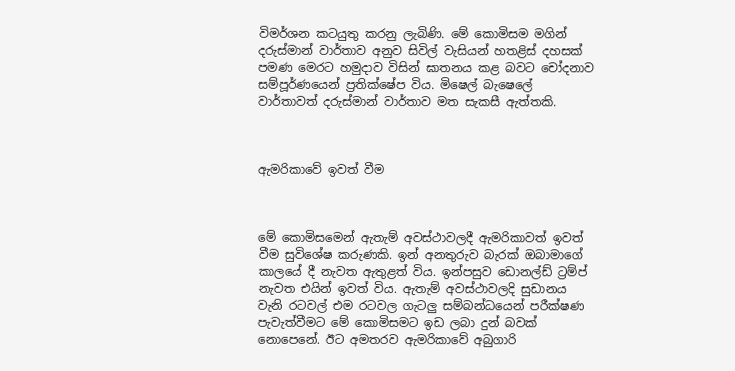විමර්ශන කටයුතු කරනු ලැබිණි. මේ කොමිසම මගින් දරුස්මාන් වාර්තාව අනුව සිවිල් වැසියන් හතළිස් දහසක් පමණ මෙරට හමුදාව විසින් ඝාතනය කළ බවට චෝදනාව සම්පූර්ණයෙන් ප්‍රතික්ෂේප විය. මිෂෙල් බැෂෙලේ වාර්තාවත් දරුස්මාන් වාර්තාව මත සැකසී ඇත්තකි.



ඇමරිකාවේ ඉවත් වීම



මේ කොමිසමෙන් ඇතැම් අවස්ථාවලදී ඇමරිකාවත් ඉවත් වීම සුවිශේෂ කරුණකි. ඉන් අනතුරුව බැරක් ඔබාමාගේ කාලයේ දී නැවත ඇතුළත් විය. ඉන්පසුව ඩොනල්ඩ් ට්‍රම්ප් නැවත එයින් ඉවත් විය. ඇතැම් අවස්ථාවලදි සුඩානය වැනි රටවල් එම රටවල ගැටලු සම්බන්ධයෙන් පරීක්ෂණ පැවැත්වීමට මේ කොමිසමට ඉඩ ලබා දුන් බවක් නොපෙනේ. ඊට අමතරව ඇමරිකාවේ අබුගාරි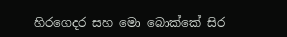හිරගෙදර සහ මො බොක්කේ සිර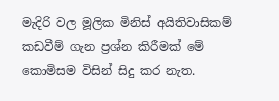මැදිරි වල මූලික මිනිස් අයිතිවාසිකම් කඩවීම් ගැන ප්‍රශ්න කිරීමක් මේ කොමිසම විසින් සිදු කර නැත.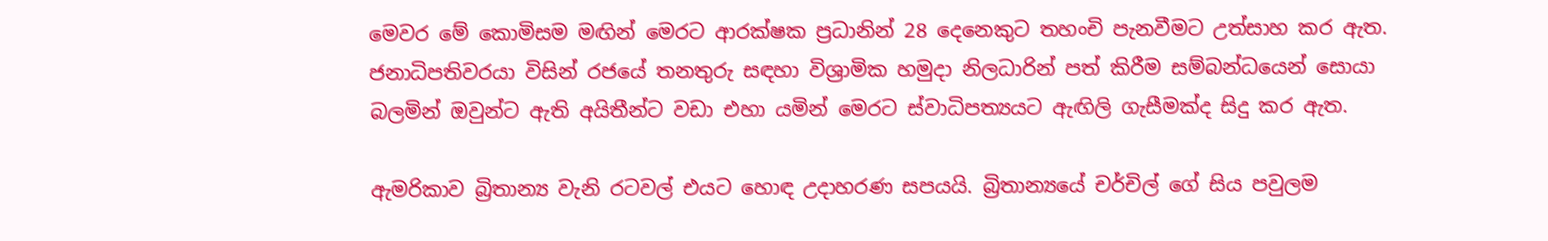මෙවර මේ කොමිසම මඟින් මෙරට ආරක්ෂක ප්‍රධානින් 28 දෙනෙකුට තහංචි පැනවීමට උත්සාහ කර ඇත. ජනාධිපතිවරයා විසින් රජයේ තනතුරු සඳහා විශ්‍රාමික හමුදා නිලධාරින් පත් කිරීම සම්බන්ධයෙන් සොයා බලමින් ඔවුන්ට ඇති අයිතීන්ට වඩා එහා යමින් මෙරට ස්වාධිපත්‍යයට ඇඟිලි ගැසීමක්ද සිදු කර ඇත.

ඇමරිකාව බ්‍රිතාන්‍ය වැනි රටවල් එයට හොඳ උදාහරණ සපයයි. බ්‍රිතාන්‍යයේ චර්චිල් ගේ සිය පවුලම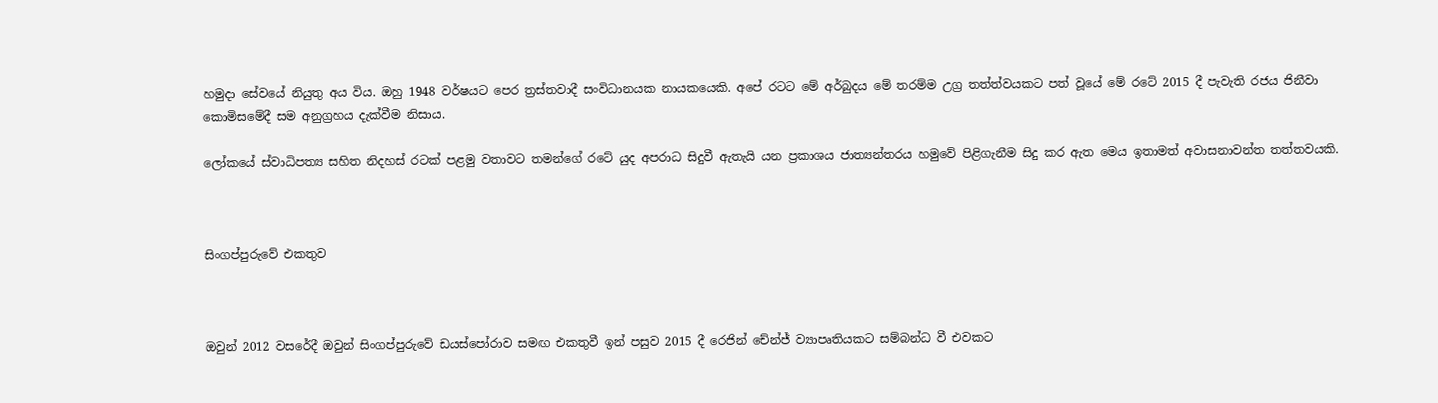හමුදා සේවයේ නියුතු අය විය. ඔහු 1948 වර්ෂයට පෙර ත්‍රස්තවාදී සංවිධානයක නායකයෙකි. අපේ රටට මේ අර්බුදය මේ තරම්ම උග්‍ර තත්ත්වයකට පත් වූයේ මේ රටේ 2015 දී පැවැති රජය ජිනීවා කොමිසමේදී සම අනුග්‍රහය දැක්වීම නිසාය.

ලෝකයේ ස්වාධිපත්‍ය සහිත නිදහස් රටක් පළමු වතාවට තමන්ගේ රටේ යුද අපරාධ සිදුවී ඇතැයි යන ප්‍රකාශය ජාත්‍යන්තරය හමුවේ පිළිගැනීම සිදු කර ඇත මෙය ඉතාමත් අවාසනාවන්ත තත්තවයකි.



සිංගප්පුරුවේ එකතුව



ඔවුන් 2012 වසරේදී ඔවුන් සිංගප්පුරුවේ ඩයස්පෝරාව සමඟ එකතුවී ඉන් පසුව 2015 දී රෙජින් චේන්ජ් ව්‍යාපෘතියකට සම්බන්ධ වී එවකට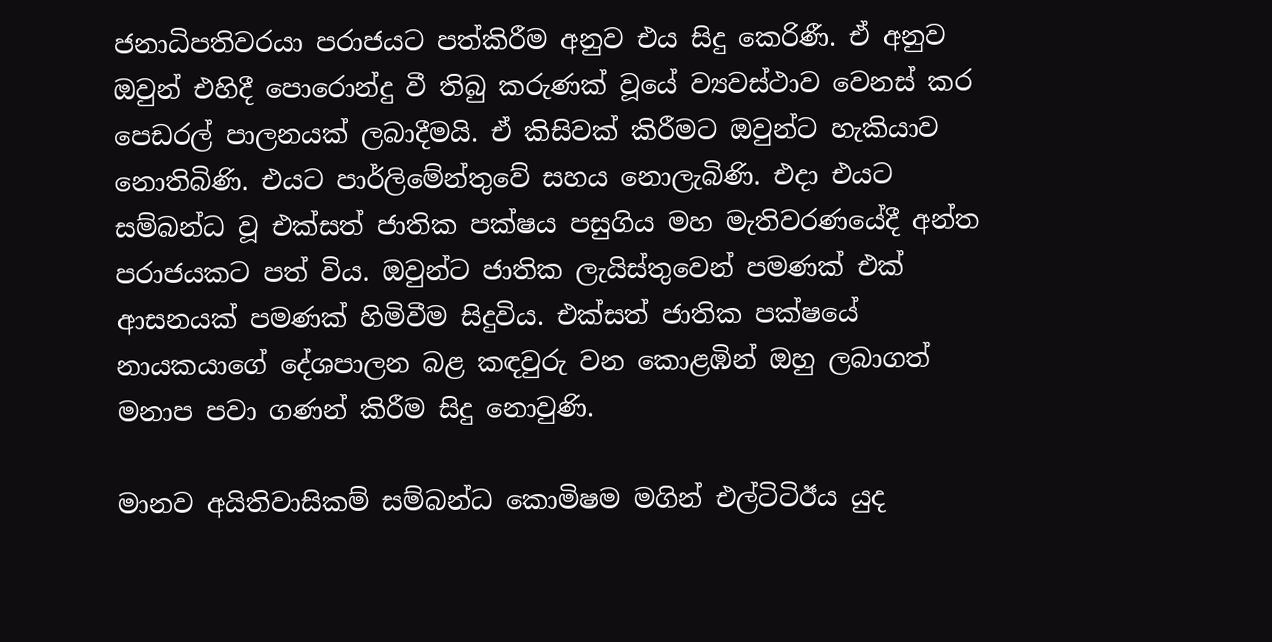ජනාධිපතිවරයා පරාජයට පත්කිරීම අනුව එය සිදු කෙරිණී. ඒ අනුව ඔවුන් එහිදී පොරොන්දු වී තිබු කරුණක් වූයේ ව්‍යවස්ථාව වෙනස් කර පෙඩරල් පාලනයක් ලබාදීමයි. ඒ කිසිවක් කිරීමට ඔවුන්ට හැකියාව නොතිබිණි. එයට පාර්ලිමේන්තුවේ සහය නොලැබිණි. එදා එයට සම්බන්ධ වූ එක්සත් ජාතික පක්ෂය පසුගිය මහ මැතිවරණයේදී අන්ත පරාජයකට පත් විය. ඔවුන්ට ජාතික ලැයිස්තුවෙන් පමණක් එක් ආසනයක් පමණක් හිමිවීම සිදුවිය. එක්සත් ජාතික පක්ෂයේ නායකයාගේ දේශපාලන බළ කඳවුරු වන කොළඹින් ඔහු ලබාගත් මනාප පවා ගණන් කිරීම සිදු නොවුණි.

මානව අයිතිවාසිකම් සම්බන්ධ කොමිෂම මගින් එල්ටිටිඊය යුද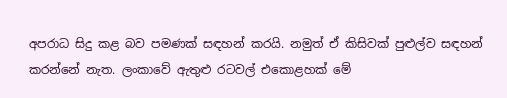අපරාධ සිදු කළ බව පමණක් සඳහන් කරයි. නමුත් ඒ කිසිවක් පුළුල්ව සඳහන් කරන්නේ නැත. ලංකාවේ ඇතුළු රටවල් එකොළහක් මේ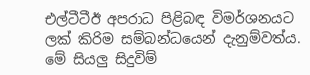එල්ටීටීඊ අපරාධ පිළිබඳ විමර්ශනයට ලක් කිරිම සම්බන්ධයෙන් දැනුම්වත්ය. මේ සියලු සිදුවිම්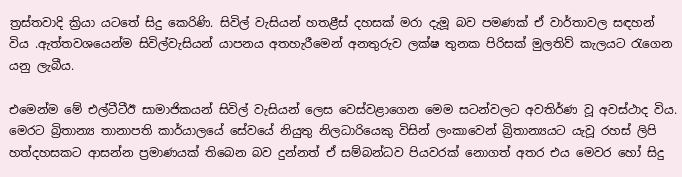ත්‍රස්තවාදි ක්‍රියා යටතේ සිදු කෙරිණි. සිවිල් වැසියන් හතළීස් දහසක් මරා දැමූ බව පමණක් ඒ වාර්තාවල සඳහන් විය .ඇත්තවශයෙන්ම සිවිල්වැසියන් යාපනය අතහැරීමෙන් අනතුරුව ලක්ෂ තුනක පිරිසක් මුලතිව් කැලයට රැගෙන යනු ලැබීය.

එමෙන්ම මේ එල්ටීටීඊ සාමාජිකයන් සිවිල් වැසියන් ලෙස වෙස්වළාගෙන මෙම සටන්වලට අවතිර්ණ වූ අවස්ථාද විය. මෙරට බ්‍රිතාන්‍ය තානාපති කාර්යාලයේ සේවයේ නියුතු නිලධාරියෙකු විසින් ලංකාවෙන් බ්‍රිතාන්‍යයට යැවූ රහස් ලිපි හත්දහසකට ආසන්න ප්‍රමාණයක් තිබෙන බව දුන්නත් ඒ සම්බන්ධව පියවරක් නොගත් අතර එය මෙවර හෝ සිදු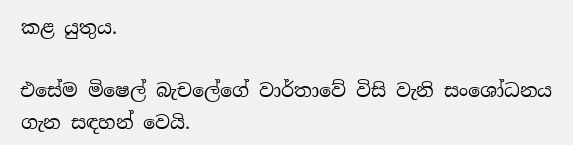කළ යුතුය.

එසේම මිෂෙල් බැචලේගේ වාර්තාවේ විසි වැනි සංශෝධනය ගැන සඳහන් වෙයි.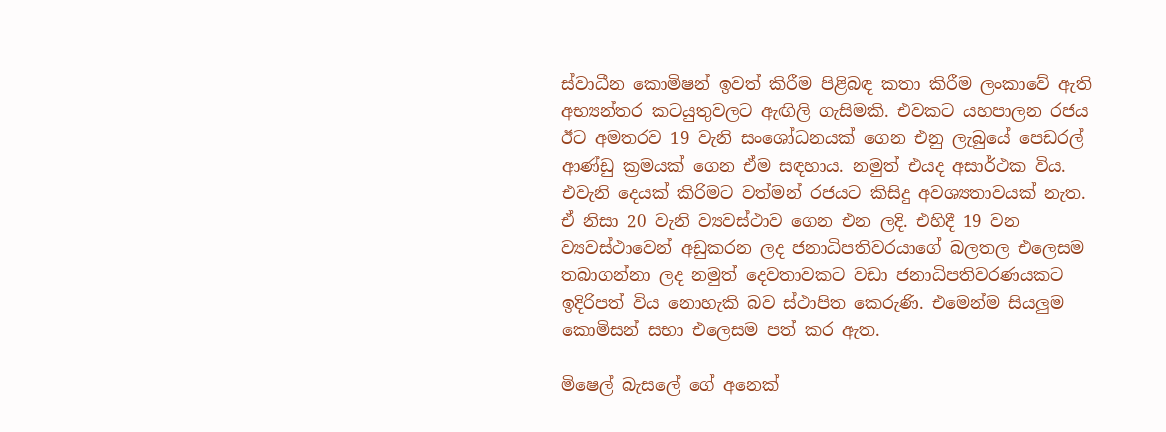ස්වාධීන කොමිෂන් ඉවත් කිරීම පිළිබඳ කතා කිරීම ලංකාවේ ඇති අභ්‍යන්තර කටයුතුවලට ඇඟිලි ගැසිමකි. එවකට යහපාලන රජය ඊට අමතරව 19 වැනි සංශෝධනයක් ගෙන එනු ලැබුයේ පෙඩරල් ආණ්ඩු ක්‍රමයක් ගෙන ඒම සඳහාය. නමුත් එයද අසාර්ථක විය. එවැනි දෙයක් කිරිමට වත්මන් රජයට කිසිදු අවශ්‍යතාවයක් නැත. ඒ නිසා 20 වැනි ව්‍යවස්ථාව ගෙන එන ලදි. එහිදී 19 වන ව්‍යවස්ථාවෙන් අඩුකරන ලද ජනාධිපතිවරයාගේ බලතල එලෙසම තබාගන්නා ලද නමුත් දෙවතාවකට වඩා ජනාධිපතිවරණයකට ඉදිරිපත් විය නොහැකි බව ස්ථාපිත කෙරුණි. එමෙන්ම සියලුම කොමිසන් සභා එලෙසම පත් කර ඇත.

මිෂෙල් බැසලේ ගේ අනෙක්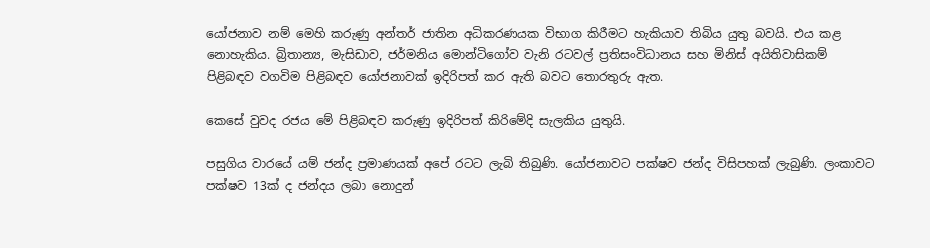යෝජනාව නම් මෙහි කරුණු අන්තර් ජාතින අධිකරණයක විභාග කිරීමට හැකියාව තිබිය යුතු බවයි. එය කළ නොහැකිය. බ්‍රිතාන්‍ය, මැසිඩාව, ජර්මනිය මොන්ටිගෝව වැනි රටවල් ප්‍රතිසංවිධානය සහ මිනිස් අයිතිවාසිකම් පිළිබඳව වගවිම පිළිබඳව යෝජනාවක් ඉදිරිපත් කර ඇති බවට තොරතුරු ඇත.

කෙසේ වුවද රජය මේ පිළිබඳව කරුණු ඉදිරිපත් කිරිමේදි සැලකිය යුතුයි.

පසුගිය වාරයේ යම් ජන්ද ප්‍රමාණයක් අපේ රටට ලැබි තිබුණි. යෝජනාවට පක්ෂව ජන්ද විසිපහක් ලැබුණි. ලංකාවට පක්ෂව 13ක් ද ජන්දය ලබා නොදුන්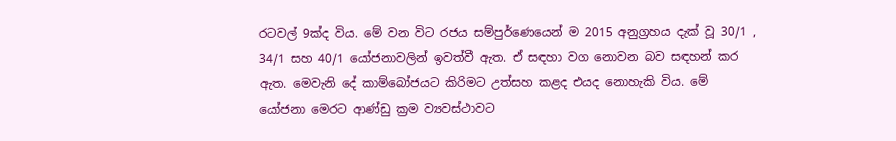රටවල් 9ක්ද විය. මේ වන විට රජය සම්පුර්ණෙයෙන් ම 2015 අනුග්‍රහය දැක් වූ 30/1 , 34/1 සහ 40/1 යෝජනාවලින් ඉවත්වී ඇත. ඒ සඳහා වග නොවන බව සඳහන් කර ඇත. මෙවැනි දේ කාම්බෝජයට කිරිමට උත්සහ කළද එයද නොහැකි විය. මේ යෝජනා මෙරට ආණ්ඩු ක්‍රම ව්‍යවස්ථාවට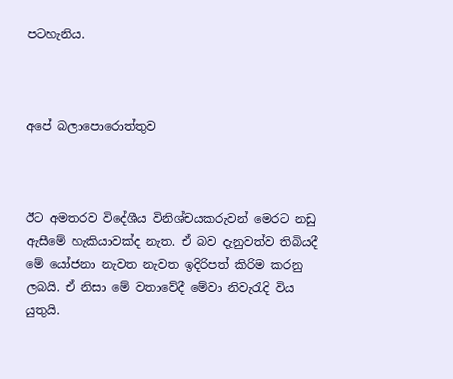පටහැනිය.



අපේ බලාපොරොත්තුව



ඊට අමතරව විදේශීය විනිශ්චයකරුවන් මෙරට නඩු ඇසීමේ හැකියාවක්ද නැත. ඒ බව දැනුවත්ව තිබියදී මේ යෝජනා නැවත නැවත ඉදිරිපත් කිරිම කරනු ලබයි. ඒ නිසා මේ වතාවේදී මේවා නිවැරැදි විය යුතුයි.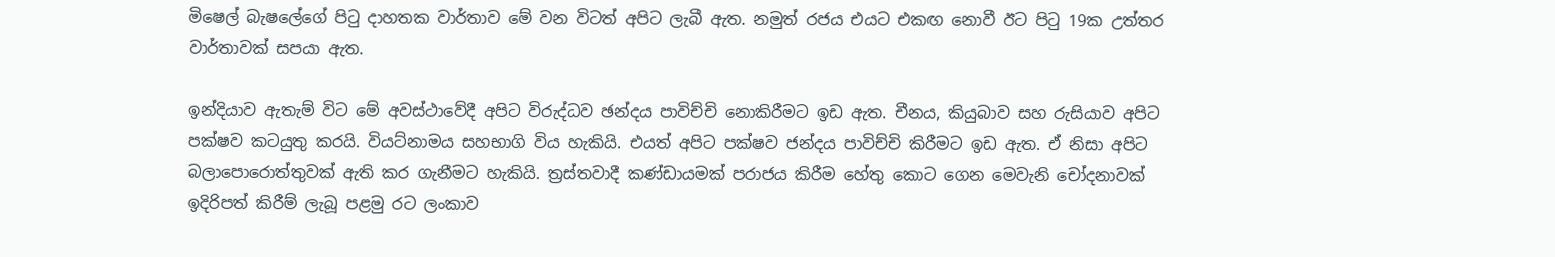මිෂෙල් බැෂලේගේ පිටු දාහතක වාර්තාව මේ වන විටත් අපිට ලැබී ඇත. නමුත් රජය එයට එකඟ නොවී ඊට පිටු 19ක උත්තර වාර්තාවක් සපයා ඇත.

ඉන්දියාව ඇතැම් විට මේ අවස්ථාවේදී අපිට විරුද්ධව ඡන්දය පාවිච්චි නොකිරීමට ඉඩ ඇත. චීනය, කියුබාව සහ රුසියාව අපිට පක්ෂව කටයුතු කරයි. වියට්නාමය සහභාගි විය හැකියි. එයත් අපිට පක්ෂව ජන්දය පාවිච්චි කිරීමට ඉඩ ඇත. ඒ නිසා අපිට බලාපොරොත්තුවක් ඇති කර ගැනීමට හැකියි. ත්‍රස්තවාදී කණ්ඩායමක් පරාජය කිරීම හේතු කොට ගෙන මෙවැනි චෝදනාවක් ඉදිරිපත් කිරීම් ලැබූ පළමු රට ලංකාව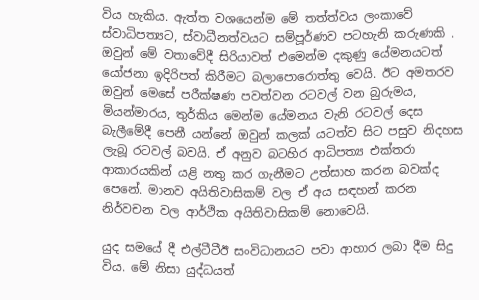විය හැකිය. ඇත්ත වශයෙන්ම මේ තත්ත්වය ලංකාවේ ස්වාධිපත්‍යට, ස්වාධීනත්වයට සම්පූර්ණව පටහැනි කරුණකි . ඔවුන් මේ වතාවේදී සිරියාවත් එමෙන්ම දකුණු යේමනයටත් යෝජනා ඉදිරිපත් කිරීමට බලාපොරොත්තු වෙයි. ඊට අමතරව ඔවුන් මෙසේ පරීක්ෂණ පවත්වන රටවල් වන බුරුමය, මියන්මාරය, තුර්කිය මෙන්ම යේමනය වැනි රටවල් දෙස බැලීමේදී පෙනී යන්නේ ඔවුන් කලක් යටත්ව සිට පසුව නිදහස ලැබූ රටවල් බවයි. ඒ අනුව බටහිර ආධිපත්‍ය එක්තරා ආකාරයකින් යළි නතු කර ගැනීමට උත්සාහ කරන බවක්ද පෙනේ. මානව අයිතිවාසිකම් වල ඒ අය සඳහන් කරන නිර්වචන වල ආර්ථික අයිතිවාසිකම් නොවෙයි.

යුද සමයේ දී එල්ටීටීඊ සංවිධානයට පවා ආහාර ලබා දීම සිදු විය. මේ නිසා යුද්ධයත්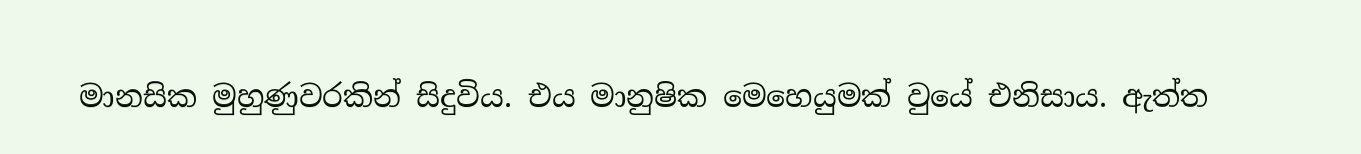මානසික මුහුණුවරකින් සිදුවිය. එය මානුෂික මෙහෙයුමක් වුයේ එනිසාය. ඇත්ත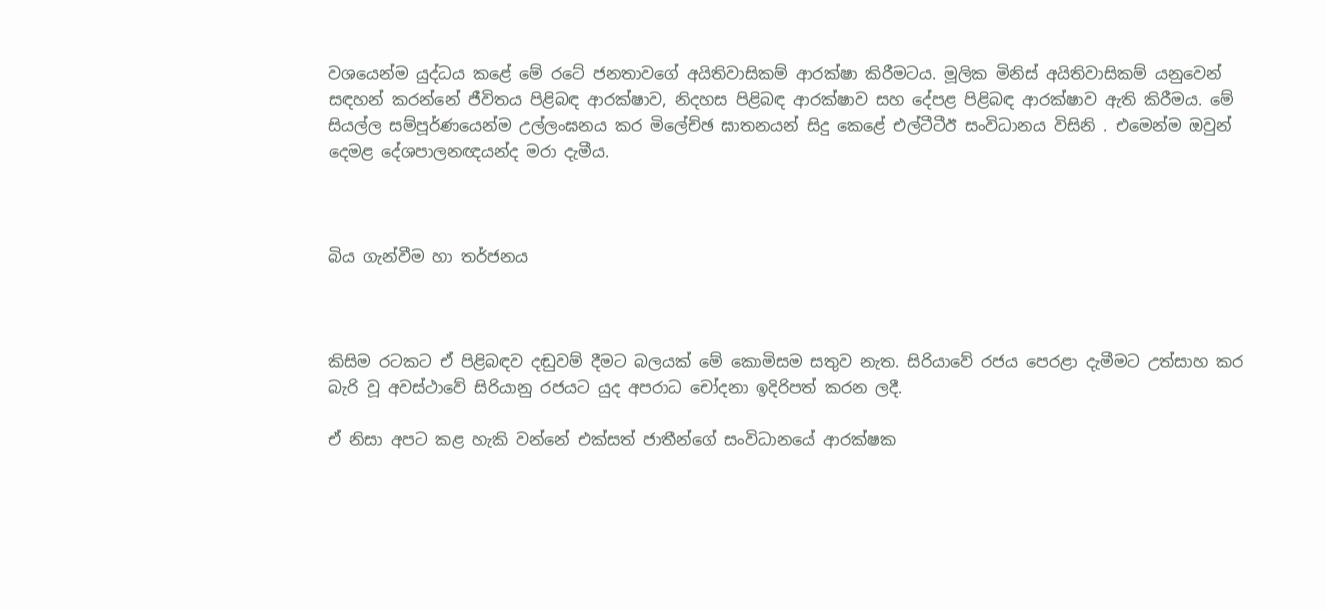වශයෙන්ම යුද්ධය කළේ මේ රටේ ජනතාවගේ අයිතිවාසිකම් ආරක්ෂා කිරීමටය. මූලික මිනිස් අයිතිවාසිකම් යනුවෙන් සඳහන් කරන්නේ ජීවිතය පිළිබඳ ආරක්ෂාව, නිදහස පිළිබඳ ආරක්ෂාව සහ දේපළ පිළිබඳ ආරක්ෂාව ඇති කිරීමය. මේ සියල්ල සම්පූර්ණයෙන්ම උල්ලංඝනය කර මිලේච්ඡ ඝාතනයන් සිදු කෙළේ එල්ටීටීඊ සංවිධානය විසිනි . එමෙන්ම ඔවුන් දෙමළ දේශපාලනඥයන්ද මරා දැමීය.



බිය ගැන්වීම හා තර්ජනය



කිසිම රටකට ඒ පිළිබඳව දඬුවම් දීමට බලයක් මේ කොමිසම සතුව නැත. සිරියාවේ රජය පෙරළා දැමීමට උත්සාහ කර බැරි වූ අවස්ථාවේ සිරියානු රජයට යුද අපරාධ චෝදනා ඉදිරිපත් කරන ලදී.

ඒ නිසා අපට කළ හැකි වන්නේ එක්සත් ජාතීන්ගේ සංවිධානයේ ආරක්ෂක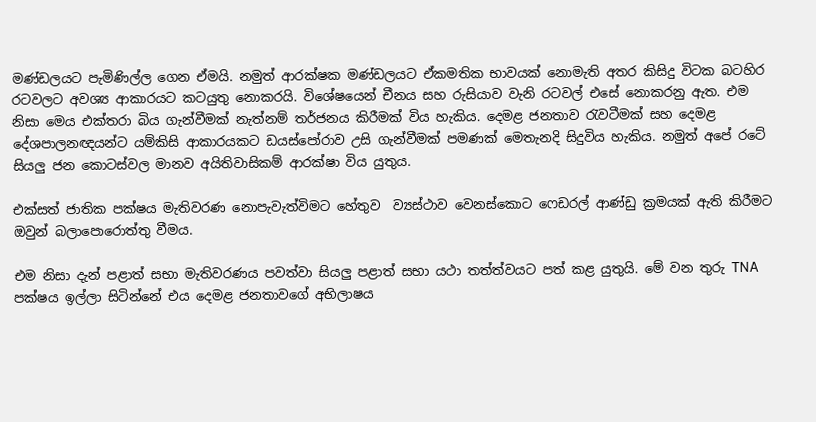මණ්ඩලයට පැමිණිල්ල ගෙන ඒමයි. නමුත් ආරක්ෂක මණ්ඩලයට ඒකමතික භාවයක් නොමැති අතර කිසිදු විටක බටහිර රටවලට අවශ්‍ය ආකාරයට කටයුතු නොකරයි. විශේෂයෙන් චීනය සහ රුසියාව වැනි රටවල් එසේ නොකරනු ඇත. එම නිසා මෙය එක්තරා බිය ගැන්වීමක් නැත්නම් තර්ජනය කිරීමක් විය හැකිය. දෙමළ ජනතාව රැවටීමක් සහ දෙමළ දේශපාලනඥයන්ට යම්කිසි ආකාරයකට ඩයස්පෝරාව උසි ගැන්වීමක් පමණක් මෙතැනදි සිදුවිය හැකිය. නමුත් අපේ රටේ සියලු ජන කොටස්වල මානව අයිතිවාසිකම් ආරක්ෂා විය යුතුය.

එක්සත් ජාතික පක්ෂය මැතිවරණ නොපැවැත්විමට හේතුව ‍ ව්‍යස්ථාව වෙනස්කොට ෆෙඩරල් ආණ්ඩු ක්‍රමයක් ඇති‍ කිරීමට ඔවුන් බලාපොරොත්තු වීමය.

එම නිසා දැන් පළාත් සභා මැතිවරණය පවත්වා සියලු පළාත් සභා යථා තත්ත්වයට පත් කළ යුතුයි. මේ වන තුරු TNA පක්ෂය ඉල්ලා සිටින්නේ එය දෙමළ ජනතාවගේ අභිලාෂය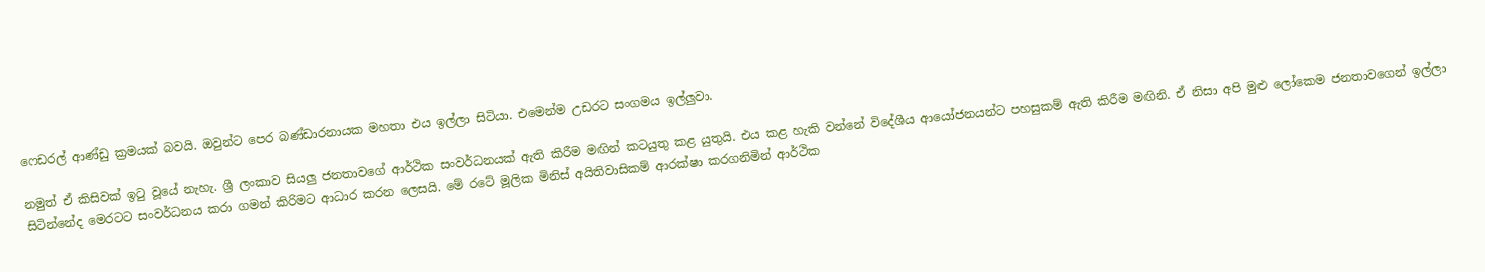ෆෙඩරල් ආණ්ඩු ක්‍රමයක් බවයි. ඔවුන්ට පෙර බණ්ඩාරනායක මහතා එය ඉල්ලා සිටියා. එමෙන්ම උඩරට සංගමය ඉල්ලුවා.

නමුත් ඒ කිසිවක් ඉටු වූයේ නැහැ. ශ්‍රී ලංකාව සියලු ජනතාවගේ ආර්ථික සංවර්ධනයක් ඇති කිරීම මඟින් කටයුතු කළ යුතුයි. එය කළ හැකි වන්නේ විදේශීය ආයෝජනයන්ට පහසුකම් ඇති කිරීම මඟිනි. ඒ නිසා අපි මුළු ලෝකෙම ජනතාවගෙන් ඉල්ලා සිටින්නේද මෙරටට සංවර්ධනය කරා ගමන් කිරිමට ආධාර කරන ලෙසයි. මේ රටේ මූලික මිනිස් අයිතිවාසිකම් ආරක්ෂා කරගනිමින් ආර්ථික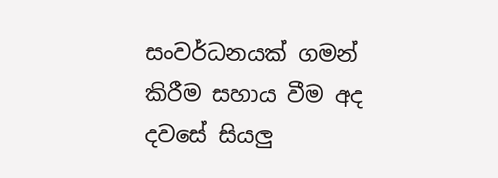සංවර්ධනයක් ගමන් කිරීම සහාය වීම අද දවසේ සියලු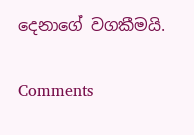දෙනාගේ වගකීමයි.

Comments